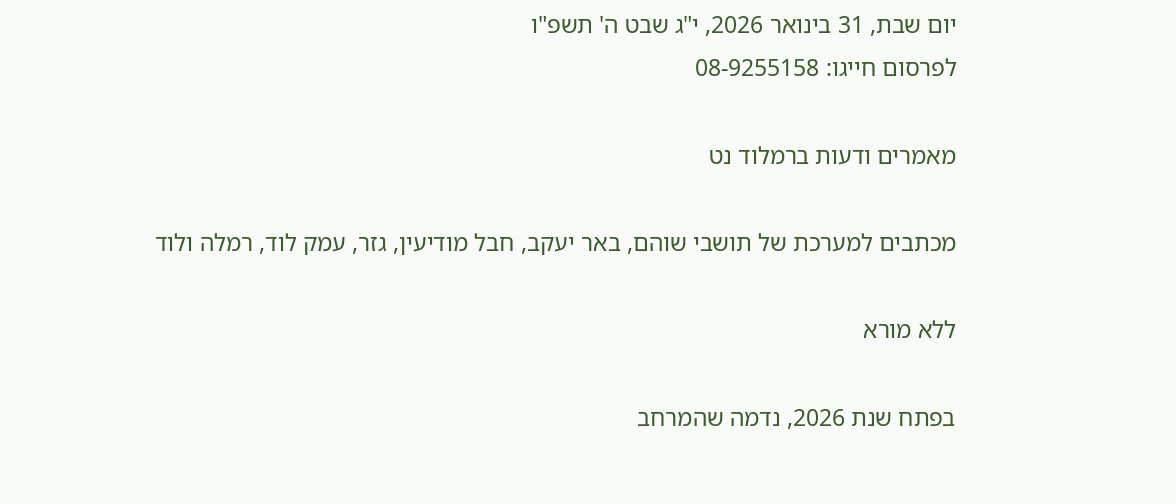יום שבת, 31 בינואר 2026, י"ג שבט ה' תשפ"ו
לפרסום חייגו: 08-9255158

מאמרים ודעות ברמלוד נט

מכתבים למערכת של תושבי שוהם, באר יעקב, חבל מודיעין, גזר, עמק לוד, רמלה ולוד

ללא מורא

בפתח שנת 2026, נדמה שהמרחב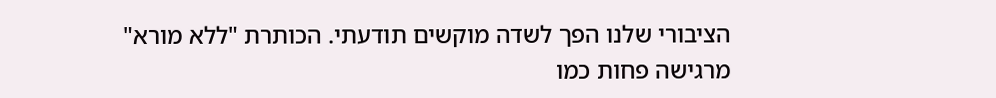הציבורי שלנו הפך לשדה מוקשים תודעתי. הכותרת "ללא מורא" מרגישה פחות כמו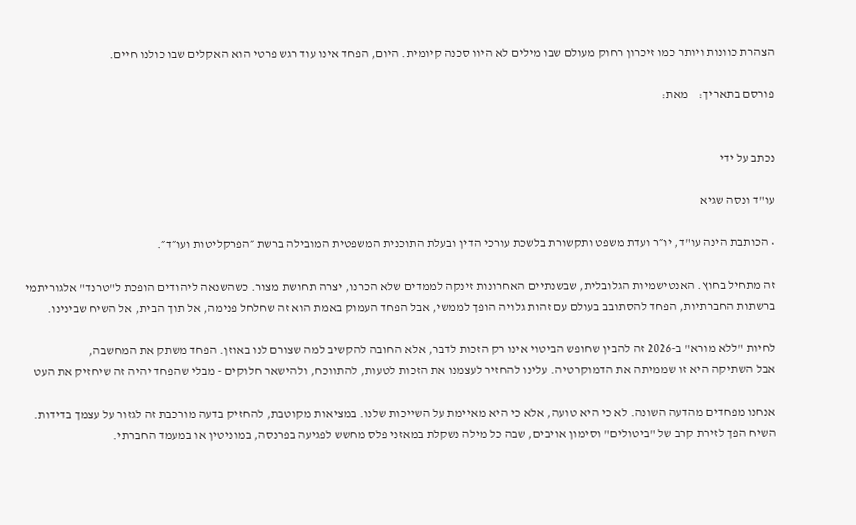הצהרת כוונות ויותר כמו זיכרון רחוק מעולם שבו מילים לא היוו סכנה קיומית. היום, הפחד אינו עוד רגש פרטי הוא האקלים שבו כולנו חיים.

פורסם בתאריך:    מאת:


נכתב על ידי

עו"ד ונסה שגיא

• הכותבת הינה עו"ד, יו״ר ועדת משפט ותקשורת בלשכת עורכי הדין ובעלת התוכנית המשפטית המובילה ברשת ״הפרקליטות ועו״ד״.

זה מתחיל בחוץ. האנטישמיות הגלובלית, שבשנתיים האחרונות זינקה לממדים שלא הכרנו, יצרה תחושת מצור. כשהשנאה ליהודים הופכת ל"טרנד" אלגוריתמי ברשתות החברתיות, הפחד להסתובב בעולם עם זהות גלויה הופך לממשי, אבל הפחד העמוק באמת הוא זה שחלחל פנימה, אל תוך הבית, אל השיח שבינינו.

לחיות "ללא מורא" ב-2026 זה להבין שחופש הביטוי אינו רק הזכות לדבר, אלא החובה להקשיב למה שצורם לנו באוזן. הפחד משתק את המחשבה,
אבל השתיקה היא זו שממיתה את הדמוקרטיה. עלינו להחזיר לעצמנו את הזכות לטעות, להתווכח, ולהישאר חלוקים - מבלי שהפחד יהיה זה שיחזיק את העט

אנחנו מפחדים מהדעה השונה. לא כי היא טועה, אלא כי היא מאיימת על השייכות שלנו. במציאות מקוטבת, להחזיק בדעה מורכבת זה לגזור על עצמך בדידות. השיח הפך לזירת קרב של "ביטולים" וסימון אויבים, שבה כל מילה נשקלת במאזני פלס מחשש לפגיעה בפרנסה, במוניטין או במעמד החברתי.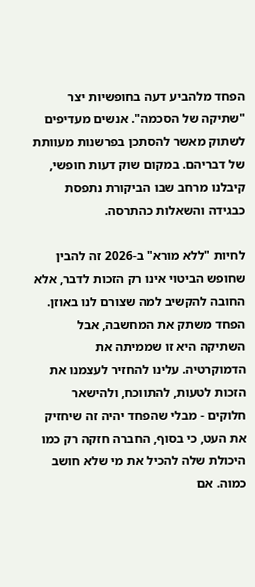הפחד מלהביע דעה בחופשיות יצר "שתיקה של הסכמה". אנשים מעדיפים לשתוק מאשר להסתכן בפרשנות מעוותת של דבריהם. במקום שוק דעות חופשי, קיבלנו מרחב שבו הביקורת נתפסת כבגידה והשאלות כהתרסה.

לחיות "ללא מורא" ב-2026 זה להבין שחופש הביטוי אינו רק הזכות לדבר, אלא החובה להקשיב למה שצורם לנו באוזן. הפחד משתק את המחשבה, אבל השתיקה היא זו שממיתה את הדמוקרטיה. עלינו להחזיר לעצמנו את הזכות לטעות, להתווכח, ולהישאר חלוקים - מבלי שהפחד יהיה זה שיחזיק את העט, כי בסוף, החברה חזקה רק כמו היכולת שלה להכיל את מי שלא חושב כמוה. אם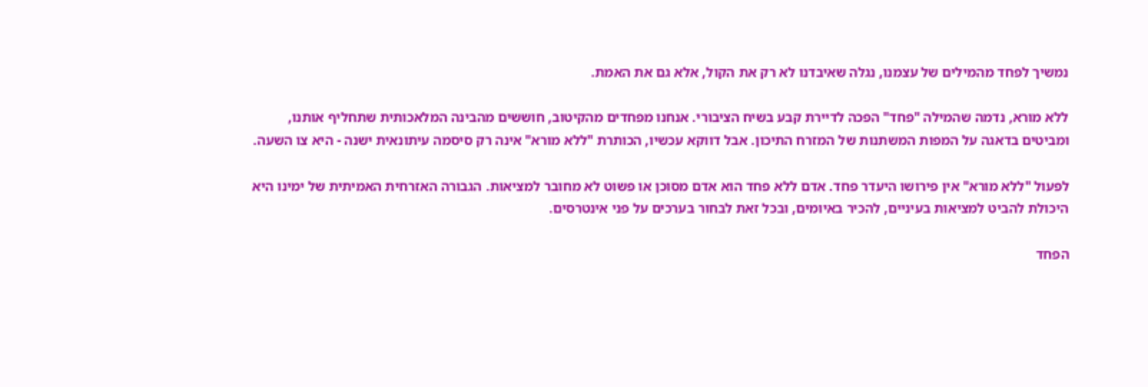נמשיך לפחד מהמילים של עצמנו, נגלה שאיבדנו לא רק את הקול, אלא גם את האמת.

ללא מורא, נדמה שהמילה "פחד" הפכה לדיירת קבע בשיח הציבורי. אנחנו מפחדים מהקיטוב, חוששים מהבינה המלאכותית שתחליף אותנו, ומביטים בדאגה על המפות המשתנות של המזרח התיכון. אבל דווקא עכשיו, הכותרת "ללא מורא" אינה רק סיסמה עיתונאית ישנה - היא צו השעה.

לפעול "ללא מורא" אין פירושו היעדר פחד. אדם ללא פחד הוא אדם מסוכן או פשוט לא מחובר למציאות. הגבורה האזרחית האמיתית של ימינו היא היכולת להביט למציאות בעיניים, להכיר באיומים, ובכל זאת לבחור בערכים על פני אינטרסים.

הפחד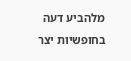מלהביע דעה בחופשיות יצר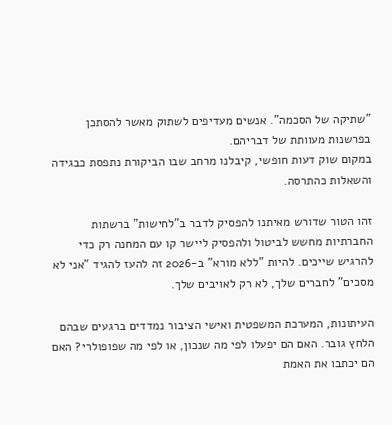"שתיקה של הסכמה". אנשים מעדיפים לשתוק מאשר להסתכן בפרשנות מעוותת של דבריהם.
במקום שוק דעות חופשי, קיבלנו מרחב שבו הביקורת נתפסת כבגידה והשאלות כהתרסה.

זהו הטור שדורש מאיתנו להפסיק לדבר ב"לחישות" ברשתות החברתיות מחשש לביטול ולהפסיק ליישר קו עם המחנה רק כדי להרגיש שייכים. להיות "ללא מורא" ב-2026 זה להעז להגיד "אני לא מסכים" לחברים שלך, לא רק לאויבים שלך.

העיתונות, המערכת המשפטית ואישי הציבור נמדדים ברגעים שבהם הלחץ גובר. האם הם יפעלו לפי מה שנכון, או לפי מה שפופולרי? האם הם יכתבו את האמת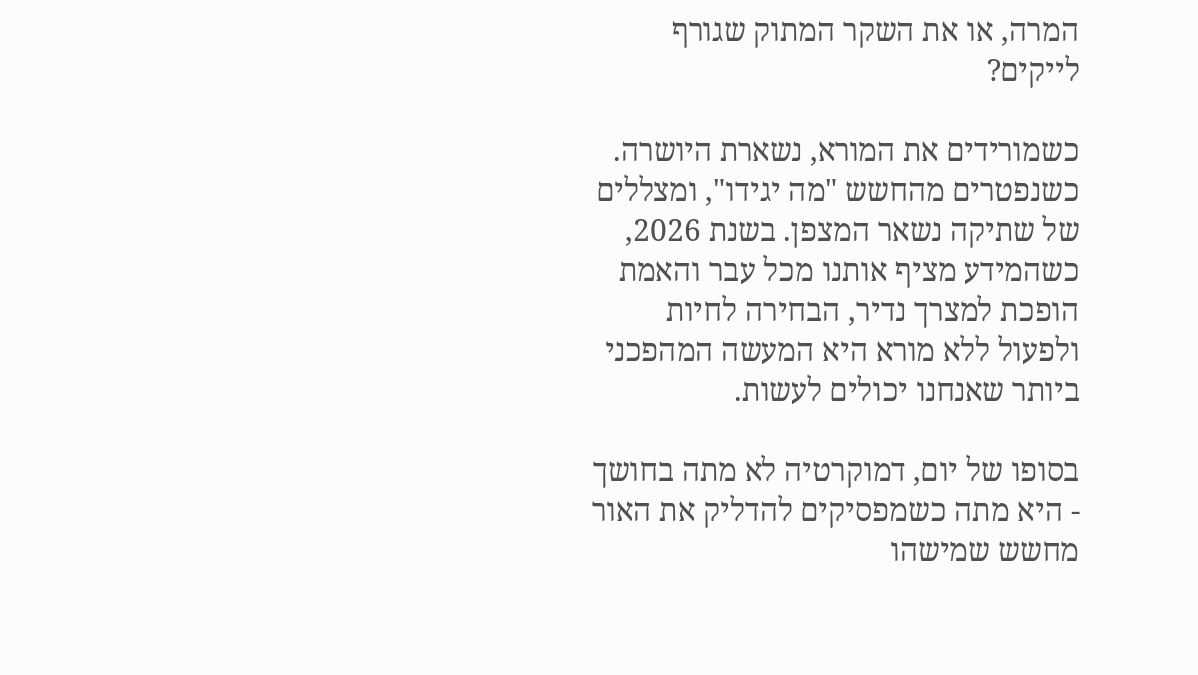המרה, או את השקר המתוק שגורף לייקים?

כשמורידים את המורא, נשארת היושרה. כשנפטרים מהחשש "מה יגידו", ומצללים של שתיקה נשאר המצפן. בשנת 2026, כשהמידע מציף אותנו מכל עבר והאמת הופכת למצרך נדיר, הבחירה לחיות ולפעול ללא מורא היא המעשה המהפכני ביותר שאנחנו יכולים לעשות.

בסופו של יום, דמוקרטיה לא מתה בחושך - היא מתה כשמפסיקים להדליק את האור מחשש שמישהו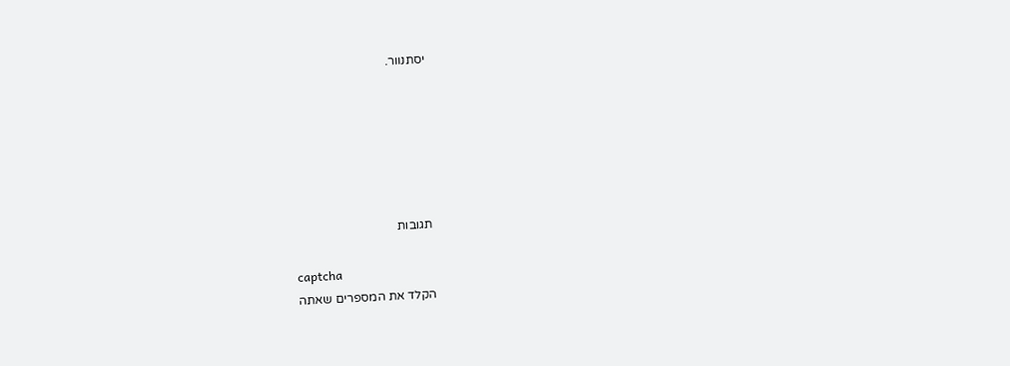יסתנוור.






תגובות

captcha
הקלד את המספרים שאתה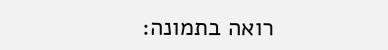רואה בתמונה: